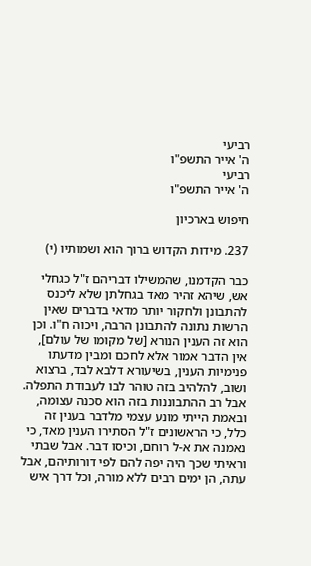רביעי
ה' אייר התשפ"ו
רביעי
ה' אייר התשפ"ו

חיפוש בארכיון

237. מידות הקדוש ברוך הוא ושמותיו (י)

כבר הקדמנו, שהמשילו דבריהם ז"ל כגחלי אש, שיהא זהיר מאד בגחלתן שלא ליכנס להתבונן ולחקור יותר מדאי בדברים שאין הרשות נתונה להתבונן הרבה, ויכוה ח"ו. וכן הוא זה הענין הנורא [של מקומו של עולם], אין הדבר אמור אלא לחכם ומבין מדעתו פנימיות הענין, בשיעורא דלבא לבד, ברצוא ושוב, להלהיב בזה טוהר לבו לעבודת התפלה. אבל רב ההתבוננות בזה הוא סכנה עצומה, ובאמת הייתי מונע עצמי מלדבר בענין זה כלל, כי הראשונים ז"ל הסתירו הענין מאד, כי נאמנה את א-ל רוחם, וכיסו דבר. אבל שבתי וראיתי שכך היה יפה להם לפי דורותיהם, אבל עתה, הן ימים רבים ללא מורה, וכל דרך איש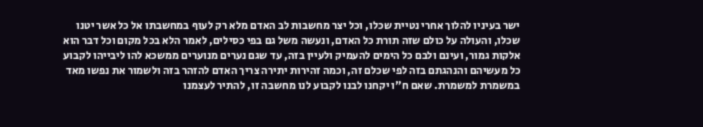ישר בעיניו להלוך אחרי נטיית שכלו, וכל יצר מחשבות לב האדם מלא רק לעוף במחשבתו אל כל אשר יטנו שכלו, והעולה על כולם שזה תורת כל האדם, ונעשה משל גם בפי כסילים, לאמר הלא בכל מקום וכל דבר הוא אלקות גמור, ועינם ולבם כל הימים להעמיק ולעיין בזה, עד שגם נערים מנוערים ממשכא להו ליבייהו לקבוע כל מעשיהם והנהגתם בזה לפי שכלם זה, וכמה זהירות יתירה צריך האדם להזהר בזה ולשמור את נפשו מאד במשמרת למשמרת. שאם ח"ו יקחנו לבנו לקבוע לנו מחשבה זו, להתיר לעצמנו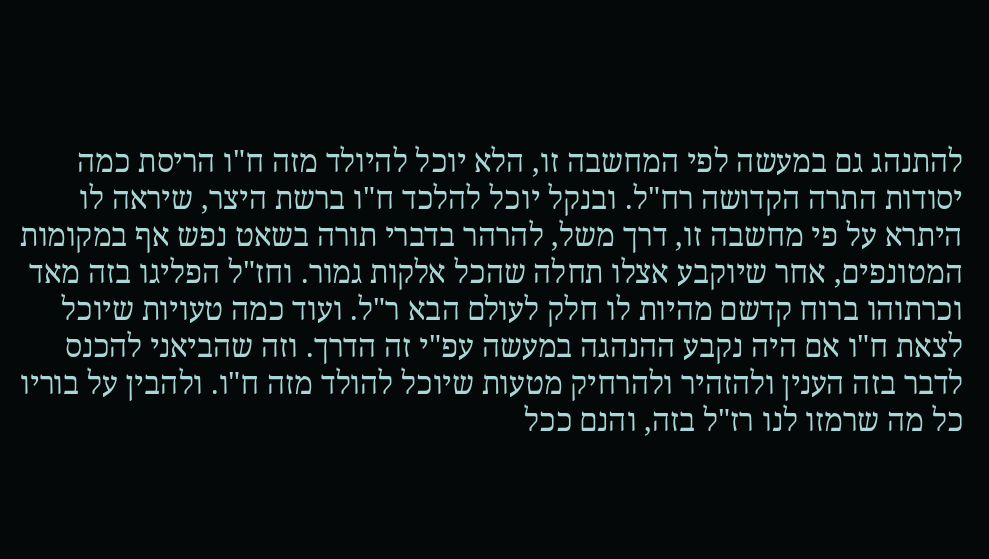להתנהג גם במעשה לפי המחשבה זו, הלא יוכל להיולד מזה ח"ו הריסת כמה יסודות התרה הקדושה רח"ל. ובנקל יוכל להלכד ח"ו ברשת היצר, שיראה לו היתרא על פי מחשבה זו, דרך משל, להרהר בדברי תורה בשאט נפש אף במקומות המטונפים, אחר שיוקבע אצלו תחלה שהכל אלקות גמור. וחז"ל הפליגו בזה מאד וכרתוהו ברוח קדשם מהיות לו חלק לעולם הבא ר"ל. ועוד כמה טעויות שיוכל לצאת ח"ו אם היה נקבע ההנהגה במעשה עפ"י זה הדרך. וזה שהביאני להכנס לדבר בזה הענין ולהזהיר ולהרחיק מטעות שיוכל להולד מזה ח"ו. ולהבין על בוריו כל מה שרמזו לנו רז"ל בזה, והנם ככל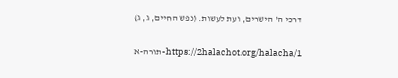דרכי ה' הישרים, ועת לעשות. (נפש החיים, ג, ג)

https://2halachot.org/halacha/1-תורה-א